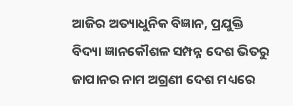ଆଜିର ଅତ୍ୟାଧୁନିକ ବିଜ୍ଞାନ, ପ୍ରଯୁକ୍ତି ବିଦ୍ୟା ଜ୍ଞାନକୌଶଳ ସମ୍ପନ୍ନ ଦେଶ ଭିତରୁ ଜାପାନର ନାମ ଅଗ୍ରଣୀ ଦେଶ ମଧ୍ୟରେ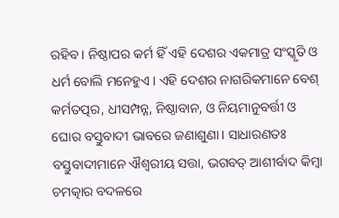ରହିବ। ନିଷ୍ଠାପର କର୍ମ ହିଁ ଏହି ଦେଶର ଏକମାତ୍ର ସଂସ୍କୃତି ଓ ଧର୍ମ ବୋଲି ମନେହୁଏ। ଏହି ଦେଶର ନାଗରିକମାନେ ବେଶ୍ କର୍ମତତ୍ପର, ଧୀସମ୍ପନ୍ନ, ନିଷ୍ଠାବାନ, ଓ ନିୟମାନୁବର୍ତ୍ତୀ ଓ ଘୋର ବସ୍ତୁବାଦୀ ଭାବରେ ଜଣାଶୁଣା। ସାଧାରଣତଃ ବସ୍ତୁବାଦୀମାନେ ଐଶ୍ୱରୀୟ ସତ୍ତା, ଭଗବତ୍ ଆଶୀର୍ବାଦ କିମ୍ବା ଚମତ୍କାର ବଦଳରେ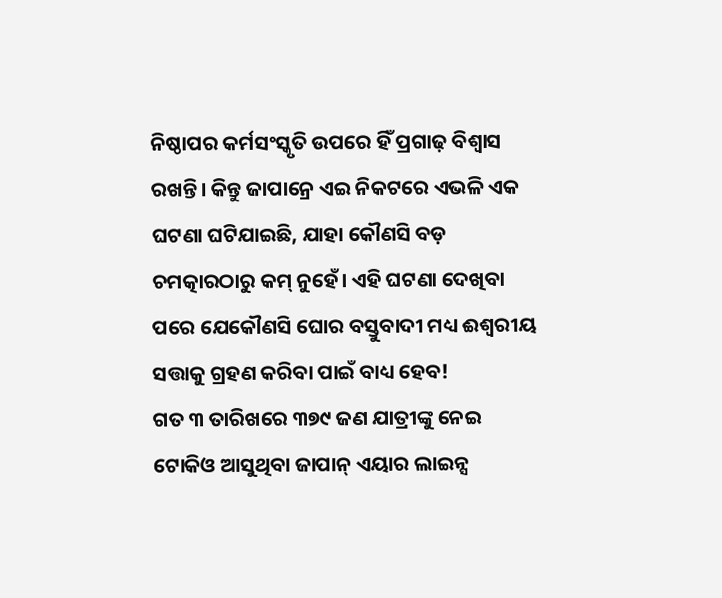ନିଷ୍ଠାପର କର୍ମସଂସ୍କୃତି ଉପରେ ହିଁ ପ୍ରଗାଢ଼ ବିଶ୍ୱାସ ରଖନ୍ତି। କିନ୍ତୁ ଜାପାନ୍ରେ ଏଇ ନିକଟରେ ଏଭଳି ଏକ ଘଟଣା ଘଟିଯାଇଛି, ଯାହା କୌଣସି ବଡ଼ ଚମତ୍କାରଠାରୁ କମ୍ ନୁହେଁ। ଏହି ଘଟଣା ଦେଖିବା ପରେ ଯେକୌଣସି ଘୋର ବସ୍ତୁବାଦୀ ମଧ୍ୟ ଈଶ୍ୱରୀୟ ସତ୍ତାକୁ ଗ୍ରହଣ କରିବା ପାଇଁ ବାଧ୍ୟ ହେବ!
ଗତ ୩ ତାରିଖରେ ୩୭୯ ଜଣ ଯାତ୍ରୀଙ୍କୁ ନେଇ ଟୋକିଓ ଆସୁଥିବା ଜାପାନ୍ ଏୟାର ଲାଇନ୍ସ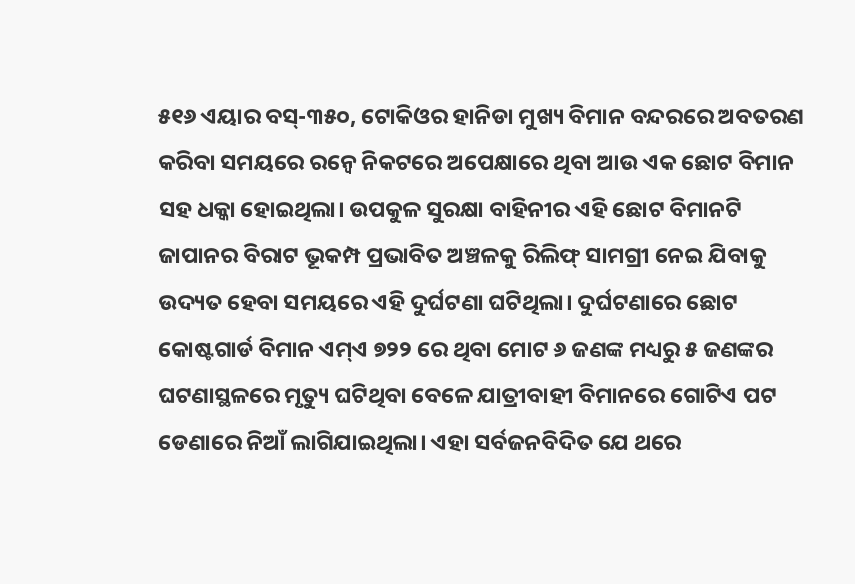୫୧୬ ଏୟାର ବସ୍-୩୫୦, ଟୋକିଓର ହାନିଡା ମୁଖ୍ୟ ବିମାନ ବନ୍ଦରରେ ଅବତରଣ କରିବା ସମୟରେ ରନ୍ୱେ ନିକଟରେ ଅପେକ୍ଷାରେ ଥିବା ଆଉ ଏକ ଛୋଟ ବିମାନ ସହ ଧକ୍କା ହୋଇଥିଲା। ଉପକୁଳ ସୁରକ୍ଷା ବାହିନୀର ଏହି ଛୋଟ ବିମାନଟି ଜାପାନର ବିରାଟ ଭୂକମ୍ପ ପ୍ରଭାବିତ ଅଞ୍ଚଳକୁ ରିଲିଫ୍ ସାମଗ୍ରୀ ନେଇ ଯିବାକୁ ଉଦ୍ୟତ ହେବା ସମୟରେ ଏହି ଦୁର୍ଘଟଣା ଘଟିଥିଲା। ଦୁର୍ଘଟଣାରେ ଛୋଟ କୋଷ୍ଟଗାର୍ଡ ବିମାନ ଏମ୍ଏ ୭୨୨ ରେ ଥିବା ମୋଟ ୬ ଜଣଙ୍କ ମଧ୍ୟରୁ ୫ ଜଣଙ୍କର ଘଟଣାସ୍ଥଳରେ ମୃତ୍ୟୁ ଘଟିଥିବା ବେଳେ ଯାତ୍ରୀବାହୀ ବିମାନରେ ଗୋଟିଏ ପଟ ଡେଣାରେ ନିଆଁ ଲାଗିଯାଇଥିଲା। ଏହା ସର୍ବଜନବିଦିତ ଯେ ଥରେ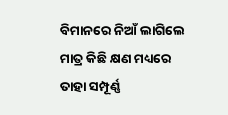ବିମାନରେ ନିଆଁ ଲାଗିଲେ ମାତ୍ର କିଛି କ୍ଷଣ ମଧ୍ୟରେ ତାହା ସମ୍ପୂର୍ଣ୍ଣ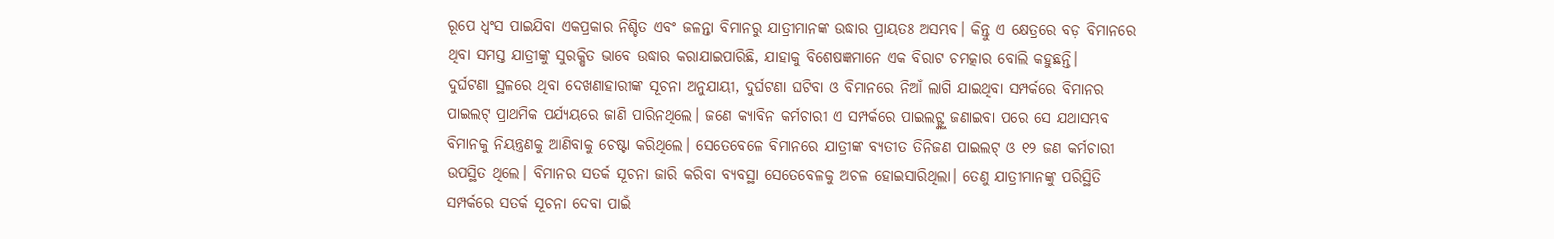ରୂପେ ଧ୍ୱଂସ ପାଇଯିବା ଏକପ୍ରକାର ନିଶ୍ଚିତ ଏବଂ ଜଳନ୍ତା ବିମାନରୁ ଯାତ୍ରୀମାନଙ୍କ ଉଦ୍ଧାର ପ୍ରାୟତଃ ଅସମ୍ଭବ। କିନ୍ତୁ ଏ କ୍ଷେତ୍ରରେ ବଡ଼ ବିମାନରେ ଥିବା ସମସ୍ତ ଯାତ୍ରୀଙ୍କୁ ସୁରକ୍ଷିତ ଭାବେ ଉଦ୍ଧାର କରାଯାଇପାରିଛି, ଯାହାକୁ ବିଶେଷଜ୍ଞମାନେ ଏକ ବିରାଟ ଚମତ୍କାର ବୋଲି କହୁଛନ୍ତି।
ଦୁର୍ଘଟଣା ସ୍ଥଳରେ ଥିବା ଦେଖଣାହାରୀଙ୍କ ସୂଚନା ଅନୁଯାୟୀ, ଦୁର୍ଘଟଣା ଘଟିବା ଓ ବିମାନରେ ନିଆଁ ଲାଗି ଯାଇଥିବା ସମ୍ପର୍କରେ ବିମାନର ପାଇଲଟ୍ ପ୍ରାଥମିକ ପର୍ଯ୍ୟୟରେ ଜାଣି ପାରିନଥିଲେ। ଜଣେ କ୍ୟାବିନ କର୍ମଚାରୀ ଏ ସମ୍ପର୍କରେ ପାଇଲଟ୍ଙ୍କୁ ଜଣାଇବା ପରେ ସେ ଯଥାସମ୍ଭବ ବିମାନକୁ ନିୟନ୍ତ୍ରଣକୁ ଆଣିବାକୁ ଚେଷ୍ଟା କରିଥିଲେ। ସେତେବେଳେ ବିମାନରେ ଯାତ୍ରୀଙ୍କ ବ୍ୟତୀତ ତିନିଜଣ ପାଇଲଟ୍ ଓ ୧୨ ଜଣ କର୍ମଚାରୀ ଉପସ୍ଥିତ ଥିଲେ। ବିମାନର ସତର୍କ ସୂଚନା ଜାରି କରିବା ବ୍ୟବସ୍ଥା ସେତେବେଳକୁ ଅଚଳ ହୋଇସାରିଥିଲା। ତେଣୁ ଯାତ୍ରୀମାନଙ୍କୁ ପରିସ୍ଥିତି ସମ୍ପର୍କରେ ସତର୍କ ସୂଚନା ଦେବା ପାଇଁ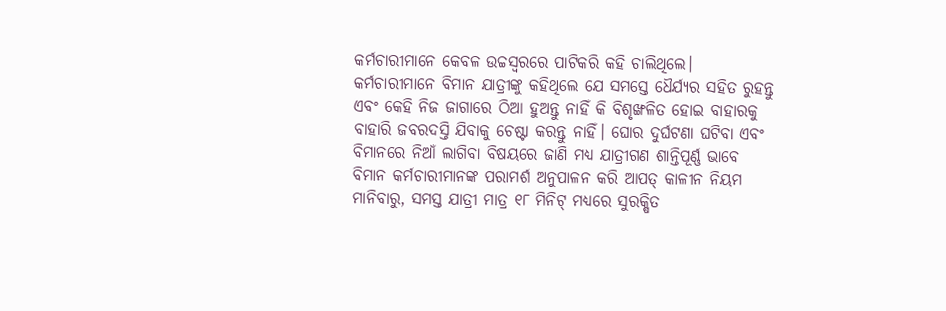କର୍ମଚାରୀମାନେ କେବଳ ଉଚ୍ଚସ୍ୱରରେ ପାଟିକରି କହି ଚାଲିଥିଲେ। କର୍ମଚାରୀମାନେ ବିମାନ ଯାତ୍ରୀଙ୍କୁ କହିଥିଲେ ଯେ ସମସ୍ତେ ଧୈର୍ଯ୍ୟର ସହିତ ରୁହନ୍ତୁ ଏବଂ କେହି ନିଜ ଜାଗାରେ ଠିଆ ହୁଅନ୍ତୁ ନାହିଁ କି ବିଶୃଙ୍ଖଳିତ ହୋଇ ବାହାରକୁ ବାହାରି ଜବରଦସ୍ତି ଯିବାକୁ ଚେଷ୍ଟା କରନ୍ତୁ ନାହିଁ। ଘୋର ଦୁର୍ଘଟଣା ଘଟିବା ଏବଂ ବିମାନରେ ନିଆଁ ଲାଗିବା ବିଷୟରେ ଜାଣି ମଧ୍ୟ ଯାତ୍ରୀଗଣ ଶାନ୍ତିପୂର୍ଣ୍ଣ ଭାବେ ବିମାନ କର୍ମଚାରୀମାନଙ୍କ ପରାମର୍ଶ ଅନୁପାଳନ କରି ଆପତ୍ କାଳୀନ ନିୟମ ମାନିବାରୁ, ସମସ୍ତ ଯାତ୍ରୀ ମାତ୍ର ୧୮ ମିନିଟ୍ ମଧ୍ୟରେ ସୁରକ୍ଷିତ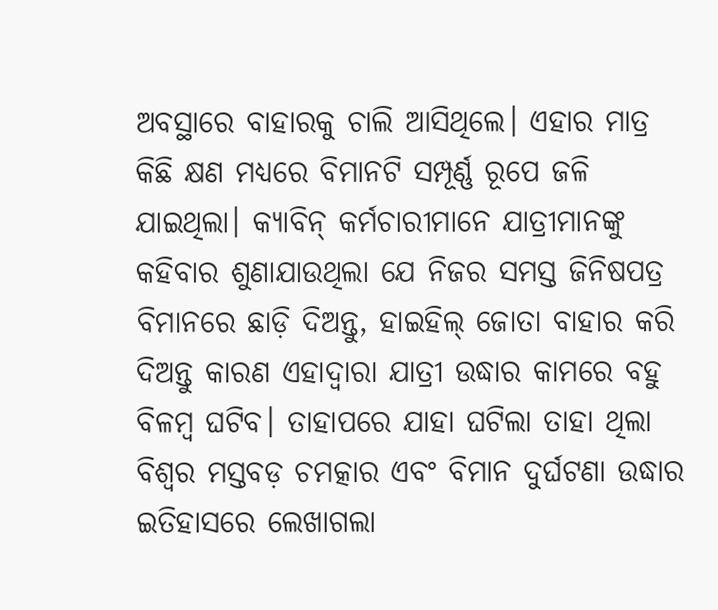ଅବସ୍ଥାରେ ବାହାରକୁ ଚାଲି ଆସିଥିଲେ। ଏହାର ମାତ୍ର କିଛି କ୍ଷଣ ମଧ୍ୟରେ ବିମାନଟି ସମ୍ପୂର୍ଣ୍ଣ ରୂପେ ଜଳି ଯାଇଥିଲା। କ୍ୟାବିନ୍ କର୍ମଚାରୀମାନେ ଯାତ୍ରୀମାନଙ୍କୁ କହିବାର ଶୁଣାଯାଉଥିଲା ଯେ ନିଜର ସମସ୍ତ ଜିନିଷପତ୍ର ବିମାନରେ ଛାଡ଼ି ଦିଅନ୍ତୁ, ହାଇହିଲ୍ ଜୋତା ବାହାର କରି ଦିଅନ୍ତୁ କାରଣ ଏହାଦ୍ବାରା ଯାତ୍ରୀ ଉଦ୍ଧାର କାମରେ ବହୁ ବିଳମ୍ବ ଘଟିବ। ତାହାପରେ ଯାହା ଘଟିଲା ତାହା ଥିଲା ବିଶ୍ୱର ମସ୍ତବଡ଼ ଚମତ୍କାର ଏବଂ ବିମାନ ଦୁର୍ଘଟଣା ଉଦ୍ଧାର ଇତିହାସରେ ଲେଖାଗଲା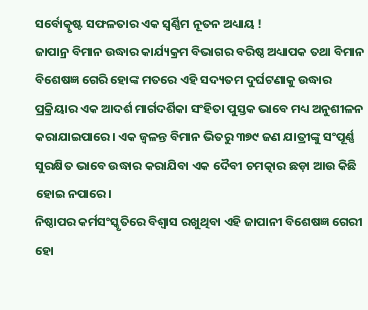ସର୍ବୋତ୍କୃଷ୍ଟ ସଫଳତାର ଏକ ସ୍ୱର୍ଣ୍ଣିମ ନୂତନ ଅଧ୍ୟାୟ !
ଜାପାନ୍ର ବିମାନ ଉଦ୍ଧାର କାର୍ଯ୍ୟକ୍ରମ ବିଭାଗର ବରିଷ୍ଠ ଅଧ୍ୟାପକ ତଥା ବିମାନ ବିଶେଷଜ୍ଞ ଗେରି ହୋଙ୍କ ମତରେ ଏହି ସଦ୍ୟତମ ଦୁର୍ଘଟଣାକୁ ଉଦ୍ଧାର ପ୍ରକ୍ରିୟାର ଏକ ଆଦର୍ଶ ମାର୍ଗଦର୍ଶିକା ସଂହିତା ପୁସ୍ତକ ଭାବେ ମଧ୍ୟ ଅନୁଶୀଳନ କରାଯାଇପାରେ। ଏକ ଜ୍ୱଳନ୍ତ ବିମାନ ଭିତରୁ ୩୭୯ ଜଣ ଯାତ୍ରୀଙ୍କୁ ସଂପୂର୍ଣ୍ଣ ସୁରକ୍ଷିତ ଭାବେ ଉଦ୍ଧାର କରାଯିବା ଏକ ଦୈବୀ ଚମତ୍କାର ଛଡ଼ା ଆଉ କିଛି ହୋଇ ନପାରେ।
ନିଷ୍ଠାପର କର୍ମସଂସ୍କୃତିରେ ବିଶ୍ୱାସ ରଖୁଥିବା ଏହି ଜାପାନୀ ବିଶେଷଜ୍ଞ ଗେରୀ ହୋ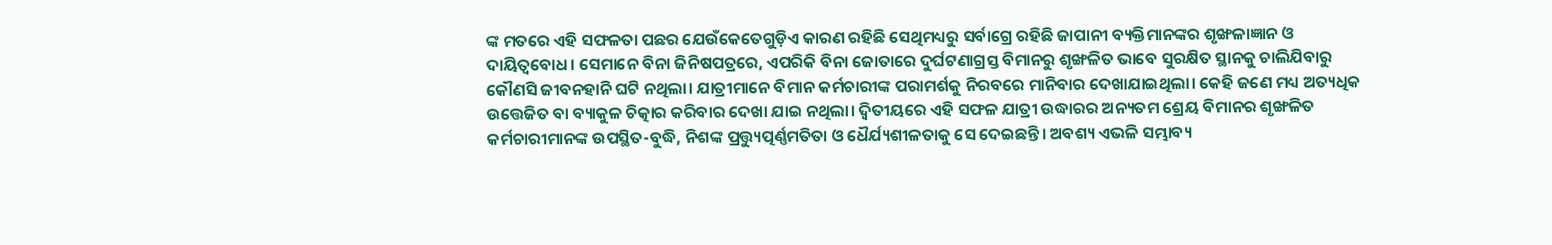ଙ୍କ ମତରେ ଏହି ସଫଳତା ପଛର ଯେଉଁକେତେଗୁଡ଼ିଏ କାରଣ ରହିଛି ସେଥିମଧ୍ୟରୁ ସର୍ବାଗ୍ରେ ରହିଛି ଜାପାନୀ ବ୍ୟକ୍ତିମାନଙ୍କର ଶୃଙ୍ଖଳାଜ୍ଞାନ ଓ ଦାୟିତ୍ୱବୋଧ। ସେମାନେ ବିନା ଜିନିଷପତ୍ରରେ, ଏପରିକି ବିନା ଜୋତାରେ ଦୁର୍ଘଟଣାଗ୍ରସ୍ତ ବିମାନରୁ ଶୃଙ୍ଖଳିତ ଭାବେ ସୁରକ୍ଷିତ ସ୍ଥାନକୁ ଚାଲିଯିବାରୁ କୌଣସି ଜୀବନହାନି ଘଟି ନଥିଲା। ଯାତ୍ରୀମାନେ ବିମାନ କର୍ମଚାରୀଙ୍କ ପରାମର୍ଶକୁ ନିରବରେ ମାନିବାର ଦେଖାଯାଇଥିଲା। କେହି ଜଣେ ମଧ୍ୟ ଅତ୍ୟଧିକ ଉତ୍ତେଜିତ ବା ବ୍ୟାକୁଳ ଚିତ୍କାର କରିବାର ଦେଖା ଯାଇ ନଥିଲା। ଦ୍ୱିତୀୟରେ ଏହି ସଫଳ ଯାତ୍ରୀ ଉଦ୍ଧାରର ଅନ୍ୟତମ ଶ୍ରେୟ ବିମାନର ଶୃଙ୍ଖଳିତ କର୍ମଚାରୀମାନଙ୍କ ଉପସ୍ଥିତ-ବୁଦ୍ଧି, ନିଶଙ୍କ ପ୍ରତ୍ତ୍ୟୁତ୍ପର୍ଣ୍ଣମତିତା ଓ ଧୈର୍ଯ୍ୟଶୀଳତାକୁ ସେ ଦେଇଛନ୍ତି। ଅବଶ୍ୟ ଏଭଳି ସମ୍ଭାବ୍ୟ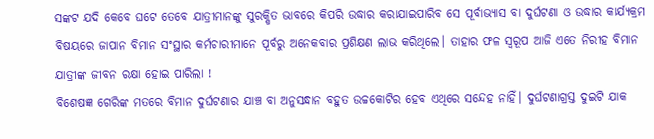ସଙ୍କଟ ଯଦି କେବେ ଘଟେ ତେବେ ଯାତ୍ରୀମାନଙ୍କୁ ସୁରକ୍ଷିତ ଭାବରେ କିପରି ଉଦ୍ଧାର କରାଯାଇପାରିବ ସେ ପୂର୍ବାଭ୍ୟାସ ବା ଦୁର୍ଘଟଣା ଓ ଉଦ୍ଧାର କାର୍ଯ୍ୟକ୍ରମ ବିଷୟରେ ଜାପାନ ବିମାନ ସଂସ୍ଥାର କର୍ମଚାରୀମାନେ ପୂର୍ବରୁ ଅନେକବାର ପ୍ରଶିକ୍ଷଣ ଲାଭ କରିଥିଲେ। ତାହାର ଫଳ ସ୍ୱରୂପ ଆଜି ଏତେ ନିରୀହ ବିମାନ ଯାତ୍ରୀଙ୍କ ଜୀବନ ରକ୍ଷା ହୋଇ ପାରିଲା !
ବିଶେଷଜ୍ଞ ଗେରିଙ୍କ ମତରେ ବିମାନ ଦୁର୍ଘଟଣାର ଯାଞ୍ଚ ବା ଅନୁସନ୍ଧାନ ବହୁତ ଉଚ୍ଚକୋଟିର ହେବ ଏଥିରେ ସନ୍ଦେହ ନାହିଁ। ଦୁର୍ଘଟଣାଗ୍ରସ୍ତ ଦୁଇଟି ଯାକ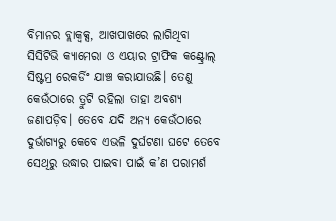ବିମାନର ବ୍ଲାକ୍ବକ୍ସ, ଆଖପାଖରେ ଲାଗିଥିବା ସିସିଟିଭି କ୍ୟାମେରା ଓ ଏୟାର ଟ୍ରାଫିକ କଣ୍ଟ୍ରୋଲ୍ ସିଷ୍ଟମ୍ର ରେକର୍ଡିଂ ଯାଞ୍ଚ କରାଯାଉଛି। ତେଣୁ କେଉଁଠାରେ ତ୍ରୁଟି ରହିଲା ତାହା ଅବଶ୍ୟ ଜଣାପଡ଼ିବ। ତେବେ ଯଦି ଅନ୍ୟ କେଉଁଠାରେ ଦୁର୍ଭାଗ୍ୟରୁ କେବେ ଏଭଳି ଦୁର୍ଘଟଣା ଘଟେ ତେବେ ସେଥିରୁ ଉଦ୍ଧାର ପାଇବା ପାଇଁ କ’ଣ ପରାମର୍ଶ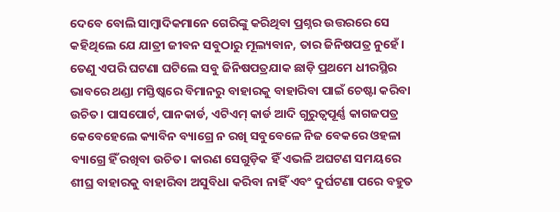ଦେବେ ବୋଲି ସାମ୍ବାଦିକମାନେ ଗେରିଙ୍କୁ କରିଥିବା ପ୍ରଶ୍ନର ଉତ୍ତରରେ ସେ କହିଥିଲେ ଯେ ଯାତ୍ରୀ ଜୀବନ ସବୁଠାରୁ ମୂଲ୍ୟବାନ, ତାର ଜିନିଷପତ୍ର ନୁହେଁ। ତେଣୁ ଏପରି ଘଟଣା ଘଟିଲେ ସବୁ ଜିନିଷପତ୍ରଯାକ ଛାଡ଼ି ପ୍ରଥମେ ଧୀରସ୍ଥିର ଭାବରେ ଥଣ୍ଡା ମସ୍ତିଷ୍କରେ ବିମାନରୁ ବାହାରକୁ ବାହାରିବା ପାଇଁ ଚେଷ୍ଟା କରିବା ଉଚିତ। ପାସପୋର୍ଟ, ପାନକାର୍ଡ, ଏଟିଏମ୍ କାର୍ଡ ଆଦି ଗୁରୁତ୍ୱପୂର୍ଣ୍ଣ କାଗଜପତ୍ର କେବେହେଲେ କ୍ୟାବିନ ବ୍ୟାଗ୍ରେ ନ ରଖି ସବୁବେଳେ ନିଜ ବେକରେ ଓହଳା ବ୍ୟାଗ୍ରେ ହିଁ ରଖିବା ଉଚିତ। କାରଣ ସେଗୁଡ଼ିକ ହିଁ ଏଭଳି ଅଘଟଣ ସମୟରେ ଶୀଘ୍ର ବାହାରକୁ ବାହାରିବା ଅସୁବିଧା କରିବା ନାହିଁ ଏବଂ ଦୁର୍ଘଟଣା ପରେ ବହୁତ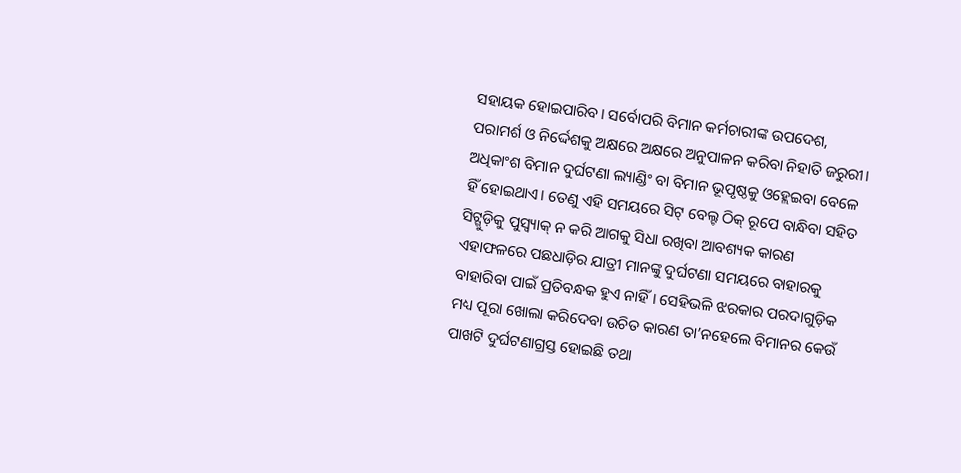ସହାୟକ ହୋଇପାରିବ। ସର୍ବୋପରି ବିମାନ କର୍ମଚାରୀଙ୍କ ଉପଦେଶ, ପରାମର୍ଶ ଓ ନିର୍ଦ୍ଦେଶକୁ ଅକ୍ଷରେ ଅକ୍ଷରେ ଅନୁପାଳନ କରିବା ନିହାତି ଜରୁରୀ।
ଅଧିକାଂଶ ବିମାନ ଦୁର୍ଘଟଣା ଲ୍ୟାଣ୍ଡିଂ ବା ବିମାନ ଭୂପୃଷ୍ଠକୁ ଓହ୍ଲେଇବା ବେଳେ ହିଁ ହୋଇଥାଏ। ତେଣୁ ଏହି ସମୟରେ ସିଟ୍ ବେଲ୍ଟ ଠିକ୍ ରୂପେ ବାନ୍ଧିବା ସହିତ ସିଟ୍ଗୁଡ଼ିକୁ ପୁସ୍ବ୍ୟାକ୍ ନ କରି ଆଗକୁ ସିଧା ରଖିବା ଆବଶ୍ୟକ କାରଣ ଏହାଫଳରେ ପଛଧାଡ଼ିର ଯାତ୍ରୀ ମାନଙ୍କୁ ଦୁର୍ଘଟଣା ସମୟରେ ବାହାରକୁ ବାହାରିବା ପାଇଁ ପ୍ରତିବନ୍ଧକ ହୁଏ ନାହିଁ। ସେହିଭଳି ଝରକାର ପରଦାଗୁଡ଼ିକ ମଧ୍ୟ ପୂରା ଖୋଲା କରିଦେବା ଉଚିତ କାରଣ ତା’ନହେଲେ ବିମାନର କେଉଁ ପାଖଟି ଦୁର୍ଘଟଣାଗ୍ରସ୍ତ ହୋଇଛି ତଥା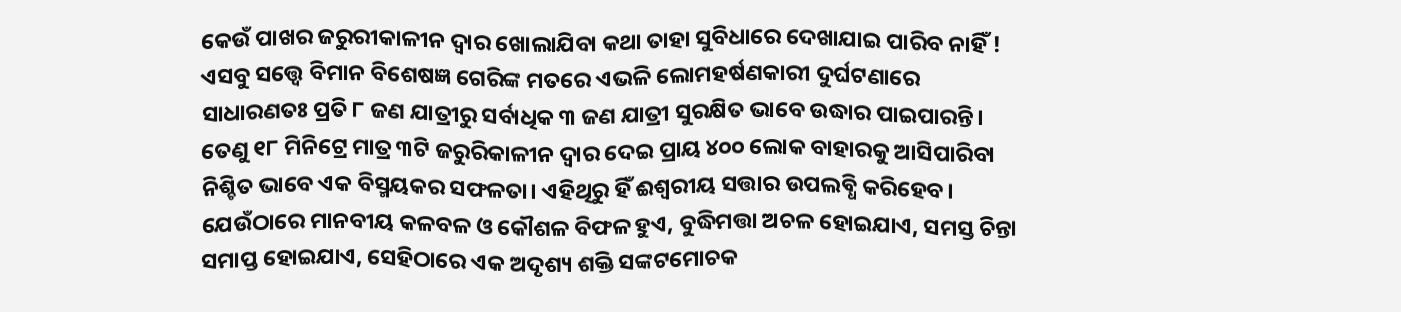କେଉଁ ପାଖର ଜରୁରୀକାଳୀନ ଦ୍ବାର ଖୋଲାଯିବା କଥା ତାହା ସୁବିଧାରେ ଦେଖାଯାଇ ପାରିବ ନାହିଁ !
ଏସବୁ ସତ୍ତ୍ବେ ବିମାନ ବିଶେଷଜ୍ଞ ଗେରିଙ୍କ ମତରେ ଏଭଳି ଲୋମହର୍ଷଣକାରୀ ଦୁର୍ଘଟଣାରେ ସାଧାରଣତଃ ପ୍ରତି ୮ ଜଣ ଯାତ୍ରୀରୁ ସର୍ବାଧିକ ୩ ଜଣ ଯାତ୍ରୀ ସୁରକ୍ଷିତ ଭାବେ ଉଦ୍ଧାର ପାଇପାରନ୍ତି। ତେଣୁ ୧୮ ମିନିଟ୍ରେ ମାତ୍ର ୩ଟି ଜରୁରିକାଳୀନ ଦ୍ୱାର ଦେଇ ପ୍ରାୟ ୪୦୦ ଲୋକ ବାହାରକୁ ଆସିପାରିବା ନିଶ୍ଚିତ ଭାବେ ଏକ ବିସ୍ମୟକର ସଫଳତା। ଏହିଥିରୁ ହିଁ ଈଶ୍ୱରୀୟ ସତ୍ତାର ଉପଲବ୍ଧି କରିହେବ। ଯେଉଁଠାରେ ମାନବୀୟ କଳବଳ ଓ କୌଶଳ ବିଫଳ ହୁଏ, ବୁଦ୍ଧିମତ୍ତା ଅଚଳ ହୋଇଯାଏ, ସମସ୍ତ ଚିନ୍ତା ସମାପ୍ତ ହୋଇଯାଏ, ସେହିଠାରେ ଏକ ଅଦୃଶ୍ୟ ଶକ୍ତି ସଙ୍କଟମୋଚକ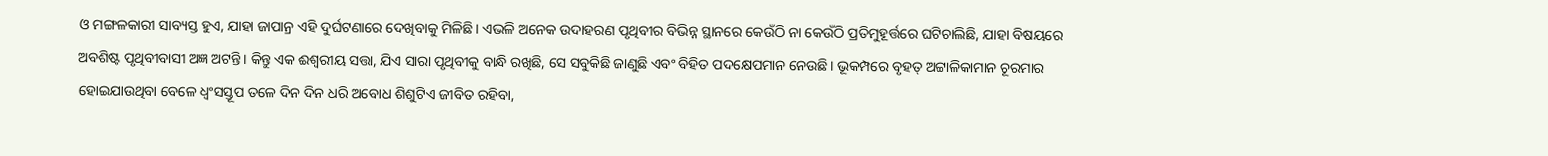ଓ ମଙ୍ଗଳକାରୀ ସାବ୍ୟସ୍ତ ହୁଏ, ଯାହା ଜାପାନ୍ର ଏହି ଦୁର୍ଘଟଣାରେ ଦେଖିବାକୁ ମିଳିଛି। ଏଭଳି ଅନେକ ଉଦାହରଣ ପୃଥିବୀର ବିଭିନ୍ନ ସ୍ଥାନରେ କେଉଁଠି ନା କେଉଁଠି ପ୍ରତିମୁହୂର୍ତ୍ତରେ ଘଟିଚାଲିଛି, ଯାହା ବିଷୟରେ ଅବଶିଷ୍ଟ ପୃଥିବୀବାସୀ ଅଜ୍ଞ ଅଟନ୍ତି। କିନ୍ତୁ ଏକ ଈଶ୍ୱରୀୟ ସତ୍ତା, ଯିଏ ସାରା ପୃଥିବୀକୁ ବାନ୍ଧି ରଖିଛି, ସେ ସବୁକିଛି ଜାଣୁଛି ଏବଂ ବିହିତ ପଦକ୍ଷେପମାନ ନେଉଛି। ଭୂକମ୍ପରେ ବୃହତ୍ ଅଟ୍ଟାଳିକାମାନ ଚୂରମାର ହୋଇଯାଉଥିବା ବେଳେ ଧ୍ୱଂସସ୍ତୂପ ତଳେ ଦିନ ଦିନ ଧରି ଅବୋଧ ଶିଶୁଟିଏ ଜୀବିତ ରହିବା,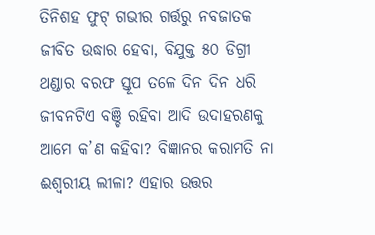ତିନିଶହ ଫୁଟ୍ ଗଭୀର ଗର୍ତ୍ତରୁ ନବଜାତକ ଜୀବିତ ଉଦ୍ଧାର ହେବା, ବିଯୁକ୍ତ ୫୦ ଡିଗ୍ରୀ ଥଣ୍ଡାର ବରଫ ସ୍ତୂପ ତଳେ ଦିନ ଦିନ ଧରି ଜୀବନଟିଏ ବଞ୍ଚି ରହିବା ଆଦି ଉଦାହରଣକୁ ଆମେ କ’ଣ କହିବା? ବିଜ୍ଞାନର କରାମତି ନା ଈଶ୍ୱରୀୟ ଲୀଳା? ଏହାର ଉତ୍ତର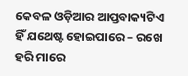କେବଳ ଓଡ଼ିଆର ଆପ୍ତବାକ୍ୟଟିଏ ହିଁ ଯଥେଷ୍ଟ ହୋଇପାରେ – ରଖେ ହରି ମାରେ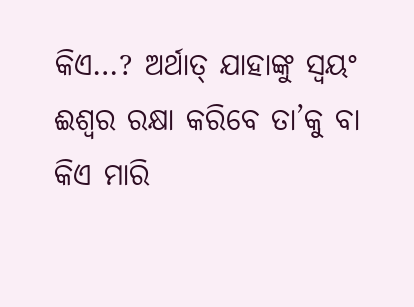କିଏ…? ଅର୍ଥାତ୍ ଯାହାଙ୍କୁ ସ୍ୱୟଂ ଈଶ୍ୱର ରକ୍ଷା କରିବେ ତା’କୁ ବା କିଏ ମାରି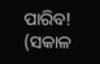ପାରିବ!
(ସକାଳ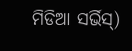ମିଡିଆ ସର୍ଭିସ୍)